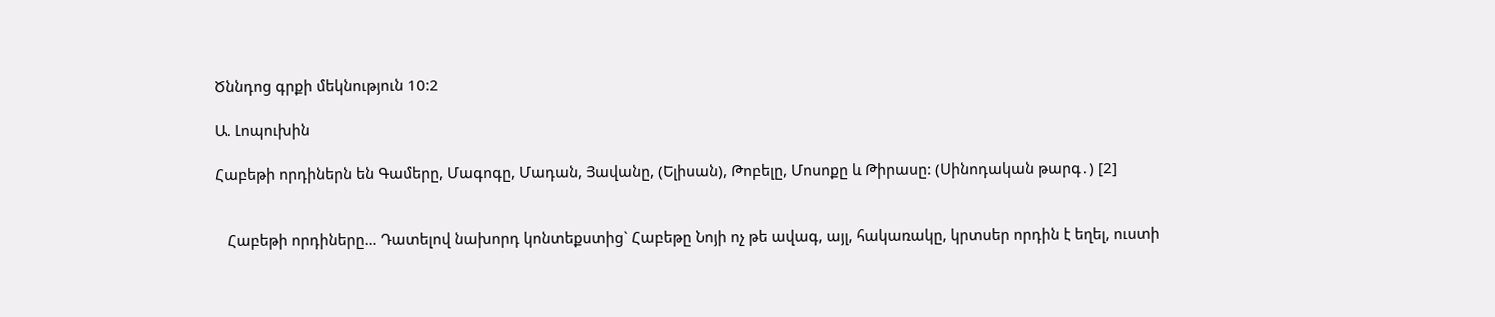Ծննդոց գրքի մեկնություն 10:2

Ա. Լոպուխին

Հաբեթի որդիներն են Գամերը, Մագոգը, Մադան, Յավանը, (Ելիսան), Թոբելը, Մոսոքը և Թիրասը: (Սինոդական թարգ․) [2]


   Հաբեթի որդիները… Դատելով նախորդ կոնտեքստից` Հաբեթը Նոյի ոչ թե ավագ, այլ, հակառակը, կրտսեր որդին է եղել, ուստի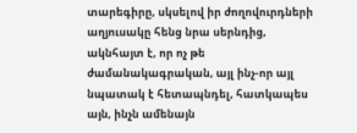տարեգիրը, սկսելով իր ժողովուրդների աղյուսակը հենց նրա սերնդից, ակնհայտ է, որ ոչ թե ժամանակագրական, այլ ինչ-որ այլ նպատակ է հետապնդել, հատկապես այն, ինչն ամենայն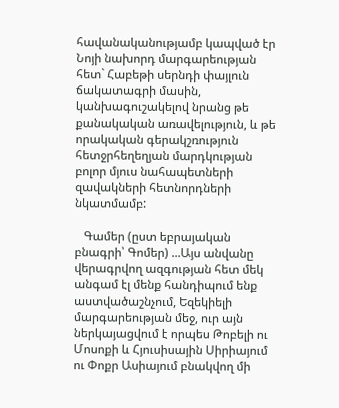հավանականությամբ կապված էր Նոյի նախորդ մարգարեության հետ` Հաբեթի սերնդի փայլուն ճակատագրի մասին, կանխագուշակելով նրանց թե քանակական առավելություն, և թե որակական գերակշռություն հետջրհեղեղյան մարդկության բոլոր մյուս նահապետների զավակների հետնորդների նկատմամբ:

   Գամեր (ըստ եբրայական բնագրի՝ Գոմեր) ...Այս անվանը վերագրվող ազգության հետ մեկ անգամ էլ մենք հանդիպում ենք աստվածաշնչում, Եզեկիելի մարգարեության մեջ, ուր այն ներկայացվում է որպես Թոբելի ու Մոսոքի և Հյուսիսային Սիրիայում ու Փոքր Ասիայում բնակվող մի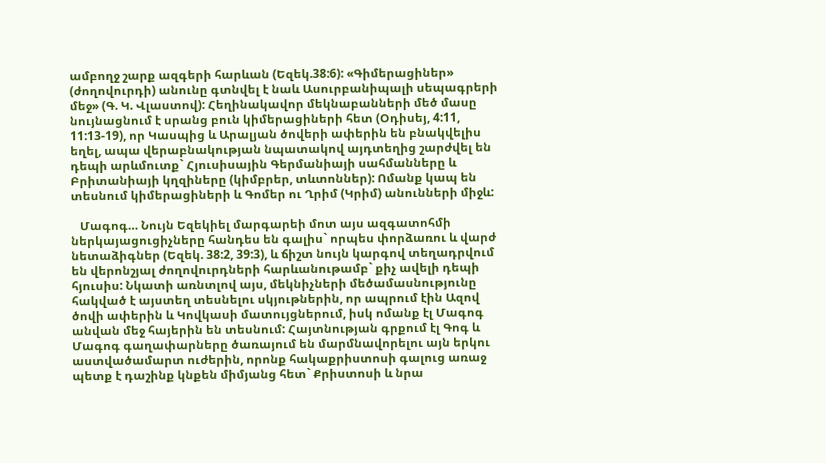ամբողջ շարք ազգերի հարևան (Եզեկ.38:6): «Գիմերացիներ» (ժողովուրդի) անունը գտնվել է նաև Ասուրբանիպալի սեպագրերի մեջ» (Գ. Կ. Վլաստով): Հեղինակավոր մեկնաբանների մեծ մասը նույնացնում է սրանց բուն կիմերացիների հետ (Օդիսեյ, 4:11, 11:13-19), որ Կասպից և Արալյան ծովերի ափերին են բնակվելիս եղել, ապա վերաբնակության նպատակով այդտեղից շարժվել են դեպի արևմուտք` Հյուսիսային Գերմանիայի սահմանները և Բրիտանիայի կղզիները (կիմբրեր, տևտոններ): Ոմանք կապ են տեսնում կիմերացիների և Գոմեր ու Ղրիմ (Կրիմ) անունների միջև:

   Մագոգ… Նույն Եզեկիել մարգարեի մոտ այս ազգատոհմի ներկայացուցիչները հանդես են գալիս` որպես փորձառու և վարժ նետաձիգներ (Եզեկ. 38:2, 39:3), և ճիշտ նույն կարգով տեղադրվում են վերոնշյալ ժողովուրդների հարևանութամբ` քիչ ավելի դեպի հյուսիս: Նկատի առնտլով այս, մեկնիչների մեծամասնությունը հակված է այստեղ տեսնելու սկյութներին, որ ապրում էին Ազով ծովի ափերին և Կովկասի մատույցներում, իսկ ոմանք էլ Մագոգ անվան մեջ հայերին են տեսնում: Հայտնության գրքում էլ Գոգ և Մագոգ գաղափարները ծառայում են մարմնավորելու այն երկու աստվածամարտ ուժերին, որոնք հակաքրիստոսի գալուց առաջ պետք է դաշինք կնքեն միմյանց հետ` Քրիստոսի և նրա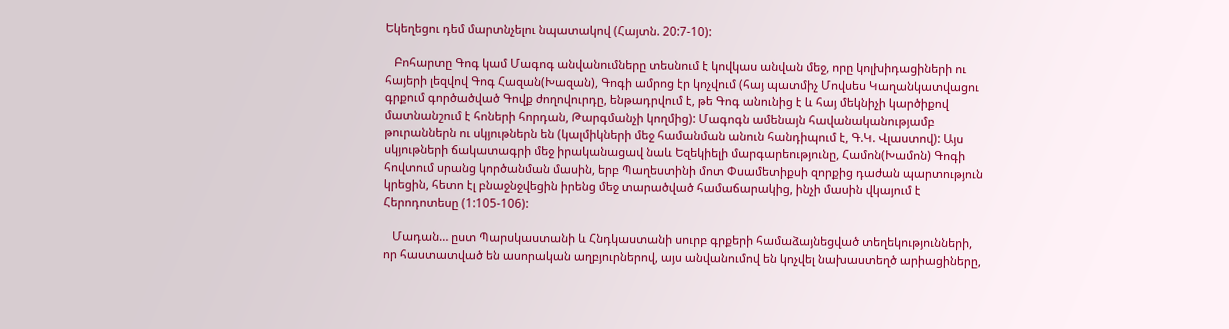Եկեղեցու դեմ մարտնչելու նպատակով (Հայտն. 20:7-10):

   Բոհարտը Գոգ կամ Մագոգ անվանումները տեսնում է կովկաս անվան մեջ, որը կոլխիդացիների ու հայերի լեզվով Գոգ Հազան(Խազան), Գոգի ամրոց էր կոչվում (հայ պատմիչ Մովսես Կաղանկատվացու գրքում գործածված Գովք ժողովուրդը, ենթադրվում է, թե Գոգ անունից է և հայ մեկնիչի կարծիքով մատնանշում է հոների հորդան, Թարգմանչի կողմից): Մագոգն ամենայն հավանականությամբ թուրաններն ու սկյութներն են (կալմիկների մեջ համանման անուն հանդիպում է, Գ.Կ. Վլաստով): Այս սկյութների ճակատագրի մեջ իրականացավ նաև Եզեկիելի մարգարեությունը, Համոն(Խամոն) Գոգի հովտում սրանց կործանման մասին, երբ Պաղեստինի մոտ Փսամետիքսի զորքից դաժան պարտություն կրեցին, հետո էլ բնաջնջվեցին իրենց մեջ տարածված համաճարակից, ինչի մասին վկայում է Հերոդոտեսը (1:105-106):

   Մադան… ըստ Պարսկաստանի և Հնդկաստանի սուրբ գրքերի համաձայնեցված տեղեկությունների, որ հաստատված են ասորական աղբյուրներով, այս անվանումով են կոչվել նախաստեղծ արիացիները,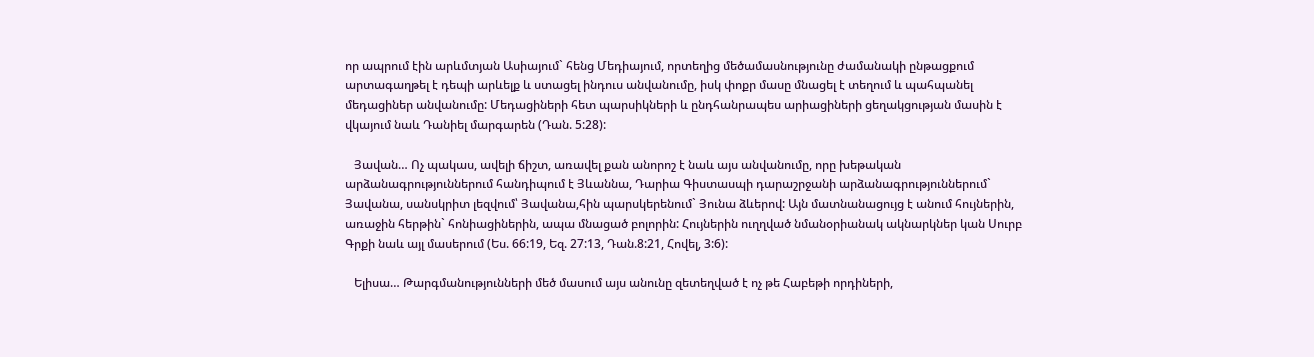որ ապրում էին արևմտյան Ասիայում` հենց Մեդիայում, որտեղից մեծամասնությունը ժամանակի ընթացքում արտագաղթել է դեպի արևելք և ստացել ինդուս անվանումը, իսկ փոքր մասը մնացել է տեղում և պահպանել մեդացիներ անվանումը: Մեդացիների հետ պարսիկների և ընդհանրապես արիացիների ցեղակցության մասին է վկայում նաև Դանիել մարգարեն (Դան. 5:28):

   Յավան… Ոչ պակաս, ավելի ճիշտ, առավել քան անորոշ է նաև այս անվանումը, որը խեթական արձանագրություններում հանդիպում է Յևաննա, Դարիա Գիստասպի դարաշրջանի արձանագրություններում` Յավանա, սանսկրիտ լեզվում՝ Յավանա,հին պարսկերենում` Յունա ձևերով: Այն մատնանացույց է անում հույներին, առաջին հերթին` հոնիացիներին, ապա մնացած բոլորին: Հույներին ուղղված նմանօրիանակ ակնարկներ կան Սուրբ Գրքի նաև այլ մասերում (Ես. 66:19, Եզ. 27:13, Դան.8:21, Հովել, 3:6):

   Ելիսա… Թարգմանությունների մեծ մասում այս անունը զետեղված է ոչ թե Հաբեթի որդիների,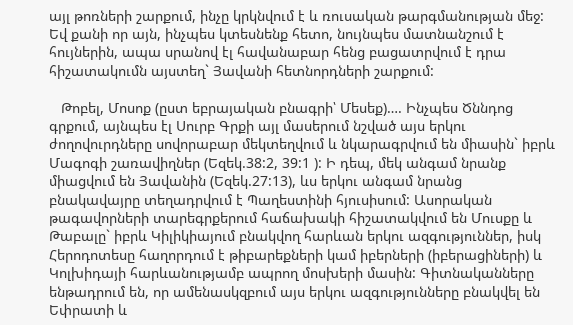այլ թոռների շարքում, ինչը կրկնվում է և ռուսական թարգմանության մեջ: Եվ քանի որ այն, ինչպես կտեսնենք հետո, նույնպես մատնանշում է հույներին, ապա սրանով էլ հավանաբար հենց բացատրվում է դրա հիշատակումն այստեղ` Յավանի հետնորդների շարքում:

   Թոբել, Մոսոք (ըստ եբրայական բնագրի՝ Մեսեք)…. Ինչպես Ծննդոց գրքում, այնպես էլ Սուրբ Գրքի այլ մասերում նշված այս երկու ժողովուրդները սովորաբար մեկտեղվում և նկարագրվում են միասին` իբրև Մագոգի շառավիղներ (Եզեկ.38:2, 39:1 ): Ի դեպ, մեկ անգամ նրանք միացվում են Յավանին (Եզեկ.27:13), ևս երկու անգամ նրանց բնակավայրը տեղադրվում է Պաղեստինի հյուսիսում: Ասորական թագավորների տարեգրքերում հաճախակի հիշատակվում են Մուսքը և Թաբալը` իբրև Կիլիկիայում բնակվող հարևան երկու ազգություններ, իսկ Հերոդոտեսը հաղորդում է թիբարեքների կամ իբերների (իբերացիների) և Կոլխիդայի հարևանությամբ ապրող մոսխերի մասին: Գիտնականները ենթադրում են, որ ամենասկզբում այս երկու ազգությունները բնակվել են Եփրատի և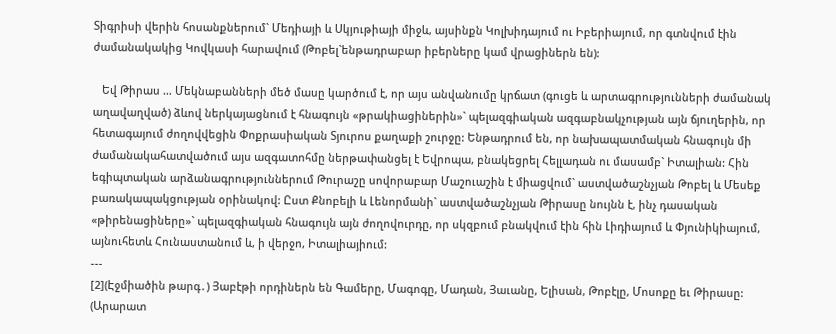Տիգրիսի վերին հոսանքներում` Մեդիայի և Սկյութիայի միջև, այսինքն Կոլխիդայում ու Իբերիայում, որ գտնվում էին ժամանակակից Կովկասի հարավում (Թոբել`ենթադրաբար իբերները կամ վրացիներն են):

   Եվ Թիրաս … Մեկնաբանների մեծ մասը կարծում է, որ այս անվանումը կրճատ (գուցե և արտագրությունների ժամանակ աղավաղված) ձևով ներկայացնում է հնագույն «թրակիացիներին»` պելազգիական ազգաբնակչության այն ճյուղերին, որ հետագայում ժողովվեցին Փոքրասիական Տյուրոս քաղաքի շուրջը: Ենթադրում են, որ նախապատմական հնագույն մի ժամանակահատվածում այս ազգատոհմը ներթափանցել է Եվրոպա, բնակեցրել Հելլադան ու մասամբ` Իտալիան: Հին եգիպտական արձանագրություններում Թուրաշը սովորաբար Մաշուաշին է միացվում` աստվածաշնչյան Թոբել և Մեսեք բառակապակցության օրինակով: Ըստ Քնոբելի և Լենորմանի` աստվածաշնչյան Թիրասը նույնն է, ինչ դասական «թիրենացիները»` պելազգիական հնագույն այն ժողովուրդը, որ սկզբում բնակվում էին հին Լիդիայում և Փյունիկիայում, այնուհետև Հունաստանում և, ի վերջո, Իտալիայիում:
---
[2](Էջմիածին թարգ․) Յաբէթի որդիներն են Գամերը, Մագոգը, Մադան, Յաւանը, Ելիսան, Թոբէլը, Մոսոքը եւ Թիրասը:
(Արարատ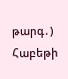թարգ․) Հաբեթի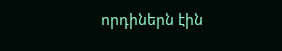որդիներն էին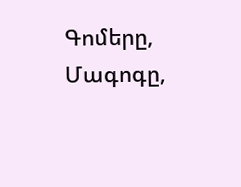Գոմերը, Մագոգը,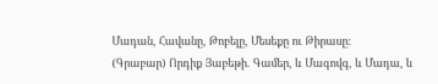Մադան, Հավանը, Թոբելը, Մեսեքը ու Թիրասը:
(Գրաբար) Որդիք Յաբեթի. Գամեր, և Մագովգ, և Մադա, և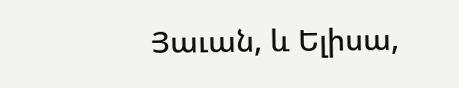Յաւան, և Ելիսա,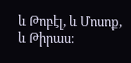և Թոբէլ, և Մոսոք, և Թիրաս։